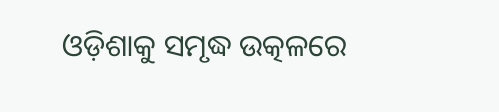ଓଡ଼ିଶାକୁ ସମୃଦ୍ଧ ଉତ୍କଳରେ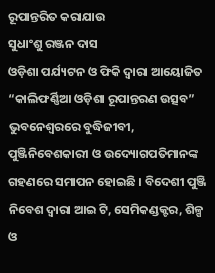ରୂପାନ୍ତରିତ କରାଯାଉ
ସୁଧାଂଶୁ ରଞ୍ଜନ ଦାସ
ଓଡ଼ିଶା ପର୍ଯ୍ୟଟନ ଓ ଫିକି ଦ୍ୱାରା ଆୟୋଜିତ “କାଲିଫର୍ଣ୍ଣିଆ ଓଡ଼ିଶା ରୂପାନ୍ତରଣ ଉତ୍ସବ” ଭୁବନେଶ୍ୱରରେ ବୁଦ୍ଧିଜୀବୀ, ପୁଞ୍ଜିନିବେଶକାରୀ ଓ ଉଦ୍ୟୋଗପତିମାନଙ୍କ ଗହଣରେ ସମାପନ ହୋଇଛି । ବିଦେଶୀ ପୁଞ୍ଜି ନିବେଶ ଦ୍ୱାରା ଆଇ ଟି, ସେମିକଣ୍ଡକ୍ଟର, ଶିଳ୍ପ ଓ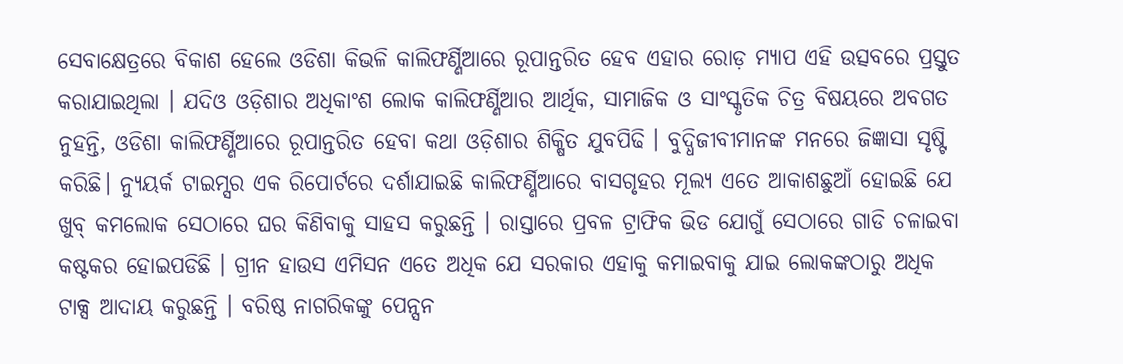ସେବାକ୍ଷେତ୍ରରେ ବିକାଶ ହେଲେ ଓଡିଶା କିଭଳି କାଲିଫର୍ଣ୍ଣିଆରେ ରୂପାନ୍ତରିତ ହେବ ଏହାର ରୋଡ଼ ମ୍ୟାପ ଏହି ଉତ୍ସବରେ ପ୍ରସ୍ତୁତ କରାଯାଇଥିଲା । ଯଦିଓ ଓଡ଼ିଶାର ଅଧିକାଂଶ ଲୋକ କାଲିଫର୍ଣ୍ଣିଆର ଆର୍ଥିକ, ସାମାଜିକ ଓ ସାଂସ୍କୃତିକ ଚିତ୍ର ବିଷୟରେ ଅବଗତ ନୁହନ୍ତି, ଓଡିଶା କାଲିଫର୍ଣ୍ଣିଆରେ ରୂପାନ୍ତରିତ ହେବା କଥା ଓଡ଼ିଶାର ଶିକ୍ଷିତ ଯୁବପିଢି । ବୁଦ୍ଧିଜୀବୀମାନଙ୍କ ମନରେ ଜିଜ୍ଞାସା ସୃଷ୍ଟି କରିଛି। ନ୍ୟୁୟର୍କ ଟାଇମ୍ସର ଏକ ରିପୋର୍ଟରେ ଦର୍ଶାଯାଇଛି କାଲିଫର୍ଣ୍ଣିଆରେ ବାସଗୃହର ମୂଲ୍ୟ ଏତେ ଆକାଶଛୁଆଁ ହୋଇଛି ଯେ ଖୁବ୍ କମଲୋକ ସେଠାରେ ଘର କିଣିବାକୁ ସାହସ କରୁଛନ୍ତି । ରାସ୍ତାରେ ପ୍ରବଳ ଟ୍ରାଫିକ ଭିଡ ଯୋଗୁଁ ସେଠାରେ ଗାଡି ଚଳାଇବା କଷ୍ଟକର ହୋଇପଡିଛି । ଗ୍ରୀନ ହାଉସ ଏମିସନ ଏତେ ଅଧିକ ଯେ ସରକାର ଏହାକୁ କମାଇବାକୁ ଯାଇ ଲୋକଙ୍କଠାରୁ ଅଧିକ ଟାକ୍ସ ଆଦାୟ କରୁଛନ୍ତି । ବରିଷ୍ଠ ନାଗରିକଙ୍କୁ ପେନ୍ସନ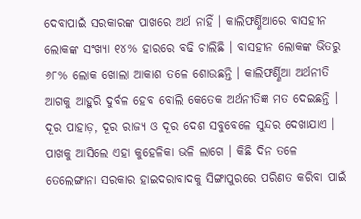ଦେବାପାଇଁ ସରକାରଙ୍କ ପାଖରେ ଅର୍ଥ ନାହିଁ । କାଲିଫର୍ଣ୍ଣିଆରେ ବାସହୀନ ଲୋକଙ୍କ ସଂଖ୍ୟା ୧୪% ହାରରେ ବଢି ଚାଲିଛି । ବାସହୀନ ଲୋକଙ୍କ ଭିତରୁ ୬୮% ଲୋକ ଖୋଲା ଆକାଶ ତଳେ ଶୋଉଛନ୍ତି । କାଲିଫର୍ଣ୍ଣିଆ ଅର୍ଥନୀତି ଆଗକୁ ଆହୁରି ଦୁର୍ବଳ ହେବ ବୋଲି କେତେକ ଅର୍ଥନୀତିଜ୍ଞ ମତ ଦେଇଛନ୍ତି । ଦୂର ପାହାଡ଼, ଦୂର ରାଜ୍ୟ ଓ ଦୂର ଦେଶ ସବୁବେଳେ ସୁନ୍ଦର ଦେଖାଯାଏ । ପାଖକୁ ଆସିଲେ ଏହା କୁହେଳିକା ଭଳି ଲାଗେ । କିଛି ଦିନ ତଳେ ତେଲେଙ୍ଗାନା ସରକାର ହାଇଦରାବାଦକୁ ସିଙ୍ଗାପୁରରେ ପରିଣତ କରିବା ପାଇଁ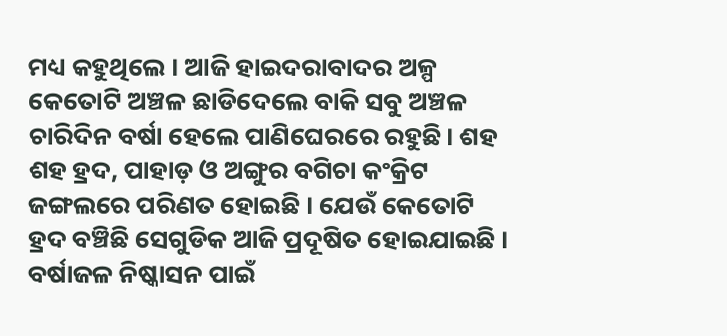ମଧ୍ୟ କହୁଥିଲେ । ଆଜି ହାଇଦରାବାଦର ଅଳ୍ପ କେତୋଟି ଅଞ୍ଚଳ ଛାଡିଦେଲେ ବାକି ସବୁ ଅଞ୍ଚଳ ଚାରିଦିନ ବର୍ଷା ହେଲେ ପାଣିଘେରରେ ରହୁଛି। ଶହ ଶହ ହ୍ରଦ, ପାହାଡ଼ ଓ ଅଙ୍ଗୁର ବଗିଚା କଂକ୍ରିଟ ଜଙ୍ଗଲରେ ପରିଣତ ହୋଇଛି । ଯେଉଁ କେତୋଟି ହ୍ରଦ ବଞ୍ଚିଛି ସେଗୁଡିକ ଆଜି ପ୍ରଦୂଷିତ ହୋଇଯାଇଛି । ବର୍ଷାଜଳ ନିଷ୍କାସନ ପାଇଁ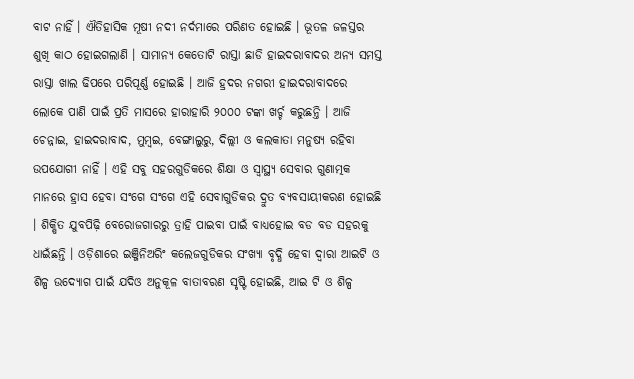ବାଟ ନାହିଁ । ଐତିହାସିକ ମୂଷୀ ନଦୀ ନର୍ଦମାରେ ପରିଣତ ହୋଇଛି । ଭୂତଳ ଜଳସ୍ତର ଶୁଖି କାଠ ହୋଇଗଲାଣି । ସାମାନ୍ୟ କେତୋଟି ରାସ୍ତା ଛାଡି ହାଇଦରାବାଦର ଅନ୍ୟ ସମସ୍ତ ରାସ୍ତା ଖାଲ ଢିପରେ ପରିପୂର୍ଣ୍ଣ ହୋଇଛି । ଆଜି ହ୍ରଦର ନଗରୀ ହାଇଦରାବାଦରେ ଲୋକେ ପାଣି ପାଇଁ ପ୍ରତି ମାସରେ ହାରାହାରି ୨୦୦୦ ଟଙ୍କା ଖର୍ଚ୍ଚ କରୁଛନ୍ତି । ଆଜି ଚେନ୍ନାଇ, ହାଇଦରାବାଦ, ମୁମ୍ବଇ, ବେଙ୍ଗାଲୁରୁ, ଦିଲ୍ଲୀ ଓ କଲକାତା ମନୁଷ୍ୟ ରହିବା ଉପଯୋଗୀ ନାହିଁ । ଏହି ସବୁ ସହରଗୁଡିକରେ ଶିକ୍ଷା ଓ ସ୍ୱାସ୍ଥ୍ୟ ସେବାର ଗୁଣାତ୍ମକ ମାନରେ ହ୍ରାସ ହେବା ସଂଗେ ସଂଗେ ଏହି ସେବାଗୁଡିକର ଦ୍ରୁତ ବ୍ୟବସାୟୀକରଣ ହୋଇଛି । ଶିକ୍ଷିତ ଯୁବପିଢ଼ି ବେରୋଜଗାରରୁ ତ୍ରାହି ପାଇବା ପାଇଁ ବାଧ୍ୟହୋଇ ବଡ ବଡ ସହରକୁ ଧାଇଁଛନ୍ତି । ଓଡ଼ିଶାରେ ଇଞ୍ଜିନିଅରିଂ କଲେଜଗୁଡିକର ସଂଖ୍ୟା ବୃଦ୍ଧି ହେବା ଦ୍ୱାରା ଆଇଟି ଓ ଶିଳ୍ପ ଉଦ୍ୟୋଗ ପାଇଁ ଯଦିଓ ଅନୁକୂଳ ବାତାବରଣ ସୃଷ୍ଟି ହୋଇଛି, ଆଇ ଟି ଓ ଶିଳ୍ପ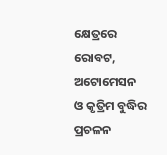କ୍ଷେତ୍ରରେ ରୋବଟ, ଅଟୋମେସନ ଓ କୃତ୍ରିମ ବୁଦ୍ଧିର ପ୍ରଚଳନ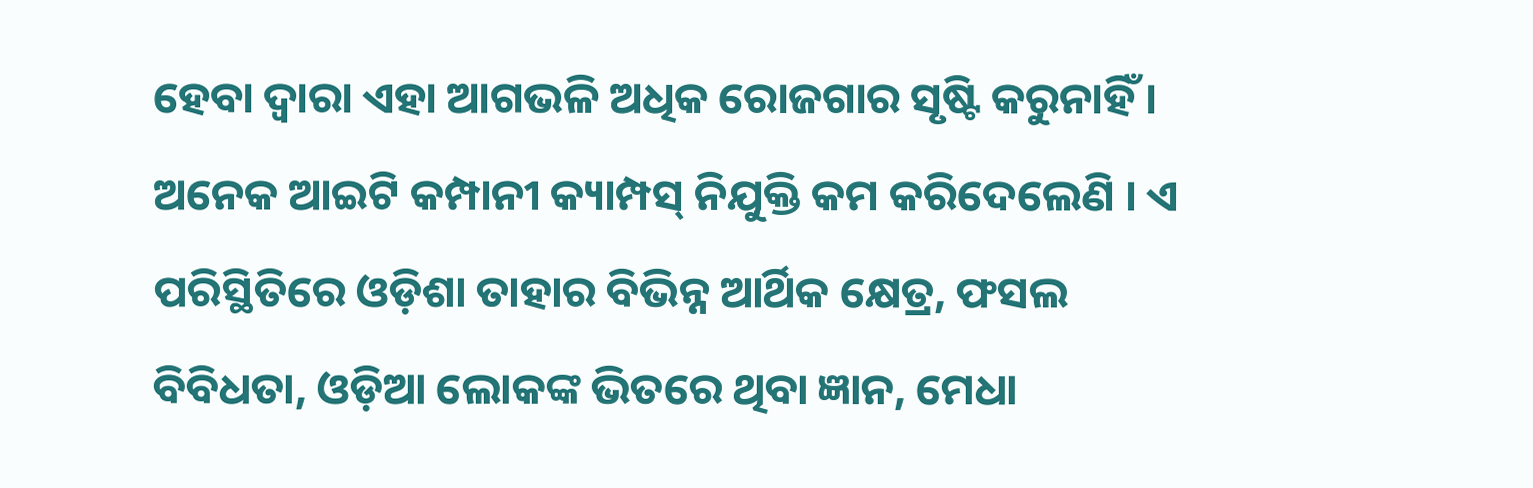ହେବା ଦ୍ୱାରା ଏହା ଆଗଭଳି ଅଧିକ ରୋଜଗାର ସୃଷ୍ଟି କରୁନାହିଁ । ଅନେକ ଆଇଟି କମ୍ପାନୀ କ୍ୟାମ୍ପସ୍ ନିଯୁକ୍ତି କମ କରିଦେଲେଣି । ଏ ପରିସ୍ଥିତିରେ ଓଡ଼ିଶା ତାହାର ବିଭିନ୍ନ ଆର୍ଥିକ କ୍ଷେତ୍ର, ଫସଲ ବିବିଧତା, ଓଡ଼ିଆ ଲୋକଙ୍କ ଭିତରେ ଥିବା ଜ୍ଞାନ, ମେଧା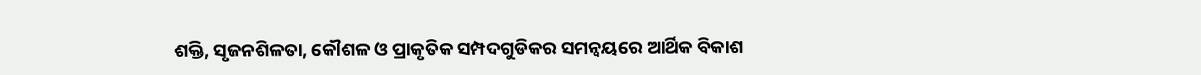ଶକ୍ତି, ସୃଜନଶିଳତା, କୌଶଳ ଓ ପ୍ରାକୃତିକ ସମ୍ପଦଗୁଡିକର ସମନ୍ବୟରେ ଆର୍ଥିକ ବିକାଶ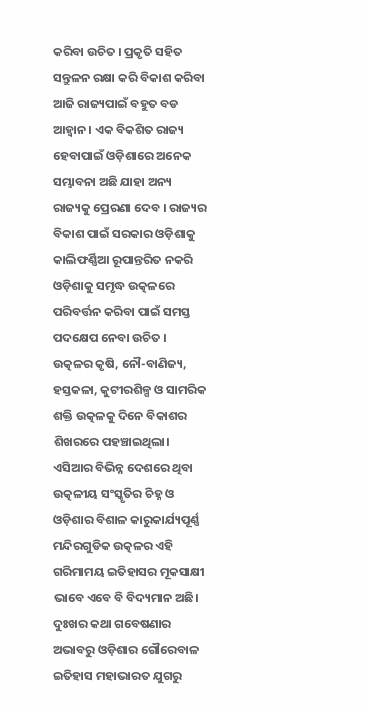କରିବା ଉଚିତ । ପ୍ରକୃତି ସହିତ ସନ୍ତୁଳନ ରକ୍ଷା କରି ବିକାଶ କରିବା ଆଜି ରାଜ୍ୟପାଇଁ ବହୁତ ବଡ ଆହ୍ୱାନ । ଏକ ବିକଶିତ ରାଜ୍ୟ ହେବାପାଇଁ ଓଡ଼ିଶାରେ ଅନେକ ସମ୍ଭାବନା ଅଛି ଯାହା ଅନ୍ୟ ରାଜ୍ୟକୁ ପ୍ରେରଣା ଦେବ । ରାଜ୍ୟର ବିକାଶ ପାଇଁ ସରକାର ଓଡ଼ିଶାକୁ କାଲିଫର୍ଣ୍ଣିଆ ରୂପାନ୍ତରିତ ନକରି ଓଡ଼ିଶାକୁ ସମୃଦ୍ଧ ଉତ୍କଳରେ ପରିବର୍ତ୍ତନ କରିବା ପାଇଁ ସମସ୍ତ ପଦକ୍ଷେପ ନେବା ଉଚିତ ।
ଉତ୍କଳର କୃଷି, ନୌ-ବାଣିଜ୍ୟ, ହସ୍ତକଳା, କୁଟୀରଶିଳ୍ପ ଓ ସାମରିକ ଶକ୍ତି ଉତ୍କଳକୁ ଦିନେ ବିକାଶର ଶିଖରରେ ପହଞ୍ଚାଇଥିଲା। ଏସିଆର ବିଭିନ୍ନ ଦେଶରେ ଥିବା ଉତ୍କଳୀୟ ସଂସ୍କୃତିର ଚିହ୍ନ ଓ ଓଡ଼ିଶାର ବିଶାଳ କାରୁକାର୍ଯ୍ୟପୂର୍ଣ୍ଣ ମନ୍ଦିରଗୁଡିକ ଉତ୍କଳର ଏହି ଗରିମାମୟ ଇତିହାସର ମୂକସାକ୍ଷୀ ଭାବେ ଏବେ ବି ବିଦ୍ୟମାନ ଅଛି। ଦୁଃଖର କଥା ଗବେଷଣାର ଅଭାବରୁ ଓଡ଼ିଶାର ଗୌରେବାଳ ଇତିହାସ ମହାଭାରତ ଯୁଗରୁ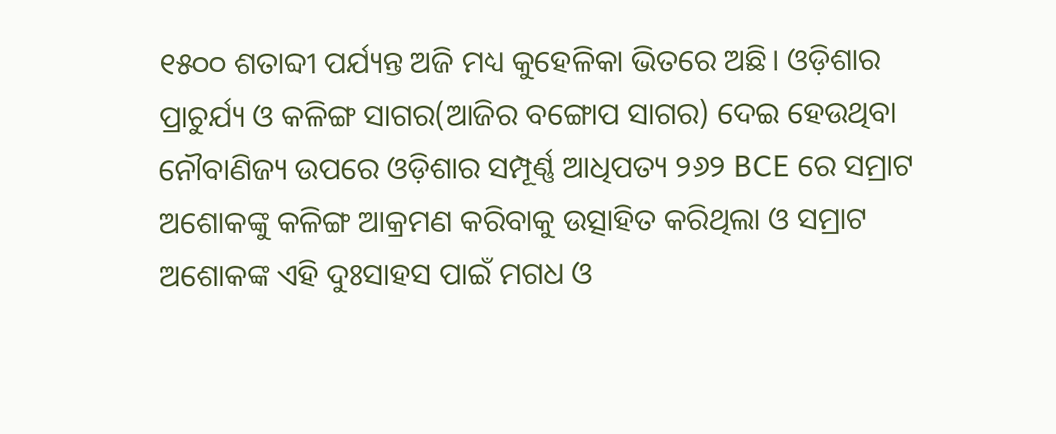୧୫୦୦ ଶତାବ୍ଦୀ ପର୍ଯ୍ୟନ୍ତ ଅଜି ମଧ୍ୟ କୁହେଳିକା ଭିତରେ ଅଛି। ଓଡ଼ିଶାର ପ୍ରାଚୁର୍ଯ୍ୟ ଓ କଳିଙ୍ଗ ସାଗର(ଆଜିର ବଙ୍ଗୋପ ସାଗର) ଦେଇ ହେଉଥିବା ନୌବାଣିଜ୍ୟ ଉପରେ ଓଡ଼ିଶାର ସମ୍ପୂର୍ଣ୍ଣ ଆଧିପତ୍ୟ ୨୬୨ BCE ରେ ସମ୍ରାଟ ଅଶୋକଙ୍କୁ କଳିଙ୍ଗ ଆକ୍ରମଣ କରିବାକୁ ଉତ୍ସାହିତ କରିଥିଲା ଓ ସମ୍ରାଟ ଅଶୋକଙ୍କ ଏହି ଦୁଃସାହସ ପାଇଁ ମଗଧ ଓ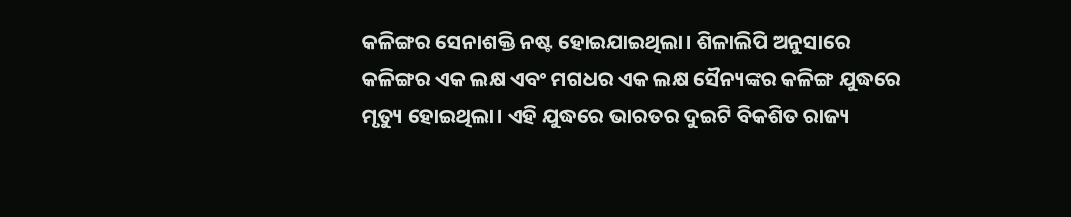କଳିଙ୍ଗର ସେନାଶକ୍ତି ନଷ୍ଟ ହୋଇଯାଇଥିଲା। ଶିଳାଲିପି ଅନୁସାରେ କଳିଙ୍ଗର ଏକ ଲକ୍ଷ ଏବଂ ମଗଧର ଏକ ଲକ୍ଷ ସୈନ୍ୟଙ୍କର କଳିଙ୍ଗ ଯୁଦ୍ଧରେ ମୃତ୍ୟୁ ହୋଇଥିଲା। ଏହି ଯୁଦ୍ଧରେ ଭାରତର ଦୁଇଟି ବିକଶିତ ରାଜ୍ୟ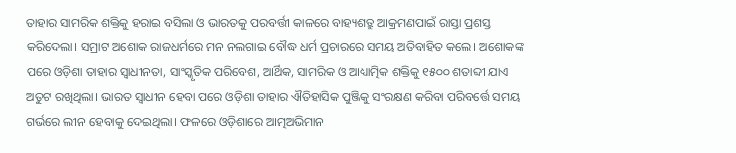ତାହାର ସାମରିକ ଶକ୍ତିକୁ ହରାଇ ବସିଲା ଓ ଭାରତକୁ ପରବର୍ତ୍ତୀ କାଳରେ ବାହ୍ୟଶତ୍ରୁ ଆକ୍ରମଣପାଇଁ ରାସ୍ତା ପ୍ରଶସ୍ତ କରିଦେଲା। ସମ୍ରାଟ ଅଶୋକ ରାଜଧର୍ମରେ ମନ ନଲଗାଇ ବୌଦ୍ଧ ଧର୍ମ ପ୍ରଚାରରେ ସମୟ ଅତିବାହିତ କଲେ। ଅଶୋକଙ୍କ ପରେ ଓଡ଼ିଶା ତାହାର ସ୍ୱାଧୀନତା, ସାଂସ୍କୃତିକ ପରିବେଶ, ଆର୍ଥିକ, ସାମରିକ ଓ ଆଧ୍ୟାତ୍ମିକ ଶକ୍ତିକୁ ୧୫୦୦ ଶତାବ୍ଦୀ ଯାଏ ଅତୁଟ ରଖିଥିଲା। ଭାରତ ସ୍ୱାଧୀନ ହେବା ପରେ ଓଡ଼ିଶା ତାହାର ଐତିହାସିକ ପୁଞ୍ଜିକୁ ସଂରକ୍ଷଣ କରିବା ପରିବର୍ତ୍ତେ ସମୟ ଗର୍ଭରେ ଲୀନ ହେବାକୁ ଦେଇଥିଲା। ଫଳରେ ଓଡ଼ିଶାରେ ଆତ୍ମଅଭିମାନ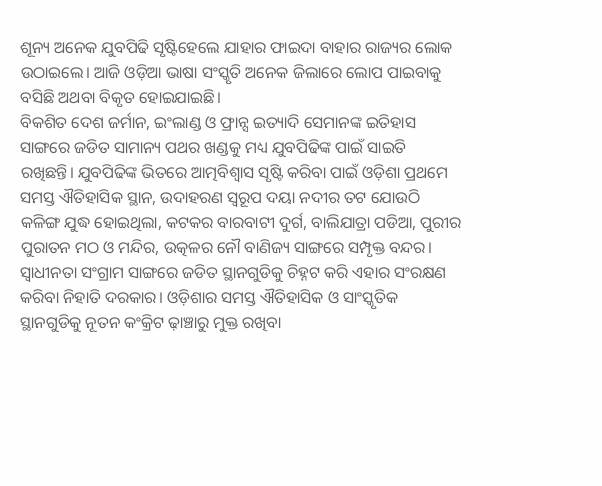ଶୂନ୍ୟ ଅନେକ ଯୁବପିଢି ସୃଷ୍ଟିହେଲେ ଯାହାର ଫାଇଦା ବାହାର ରାଜ୍ୟର ଲୋକ ଉଠାଇଲେ। ଆଜି ଓଡ଼ିଆ ଭାଷା ସଂସ୍କୃତି ଅନେକ ଜିଲାରେ ଲୋପ ପାଇବାକୁ ବସିଛି ଅଥବା ବିକୃତ ହୋଇଯାଇଛି।
ବିକଶିତ ଦେଶ ଜର୍ମାନ, ଇଂଲାଣ୍ଡ ଓ ଫ୍ରାନ୍ସ ଇତ୍ୟାଦି ସେମାନଙ୍କ ଇତିହାସ ସାଙ୍ଗରେ ଜଡିତ ସାମାନ୍ୟ ପଥର ଖଣ୍ଡକୁ ମଧ୍ୟ ଯୁବପିଢିଙ୍କ ପାଇଁ ସାଇତି ରଖିଛନ୍ତି। ଯୁବପିଢିଙ୍କ ଭିତରେ ଆତ୍ମବିଶ୍ୱାସ ସୃଷ୍ଟି କରିବା ପାଇଁ ଓଡ଼ିଶା ପ୍ରଥମେ ସମସ୍ତ ଐତିହାସିକ ସ୍ଥାନ, ଉଦାହରଣ ସ୍ୱରୂପ ଦୟା ନଦୀର ତଟ ଯୋଉଠି କଳିଙ୍ଗ ଯୁଦ୍ଧ ହୋଇଥିଲା, କଟକର ବାରବାଟୀ ଦୁର୍ଗ, ବାଲିଯାତ୍ରା ପଡିଆ, ପୁରୀର ପୁରାତନ ମଠ ଓ ମନ୍ଦିର, ଉତ୍କଳର ନୌ ବାଣିଜ୍ୟ ସାଙ୍ଗରେ ସମ୍ପୃକ୍ତ ବନ୍ଦର। ସ୍ୱାଧୀନତା ସଂଗ୍ରାମ ସାଙ୍ଗରେ ଜଡିତ ସ୍ଥାନଗୁଡିକୁ ଚିହ୍ନଟ କରି ଏହାର ସଂରକ୍ଷଣ କରିବା ନିହାତି ଦରକାର। ଓଡ଼ିଶାର ସମସ୍ତ ଐତିହାସିକ ଓ ସାଂସ୍କୃତିକ ସ୍ଥାନଗୁଡିକୁ ନୂତନ କଂକ୍ରିଟ ଢ଼ାଞ୍ଚାରୁ ମୁକ୍ତ ରଖିବା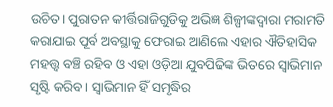ଉଚିତ। ପୁରାତନ କୀର୍ତ୍ତିରାଜିଗୁଡିକୁ ଅଭିଜ୍ଞ ଶିଳ୍ପୀଙ୍କଦ୍ୱାରା ମରାମତି କରାଯାଇ ପୂର୍ବ ଅବସ୍ଥାକୁ ଫେରାଇ ଆଣିଲେ ଏହାର ଐତିହାସିକ ମହତ୍ତ୍ବ ବଞ୍ଚି ରହିବ ଓ ଏହା ଓଡ଼ିଆ ଯୁବପିଢିଙ୍କ ଭିତରେ ସ୍ୱାଭିମାନ ସୃଷ୍ଟି କରିବ। ସ୍ୱାଭିମାନ ହିଁ ସମୃଦ୍ଧିର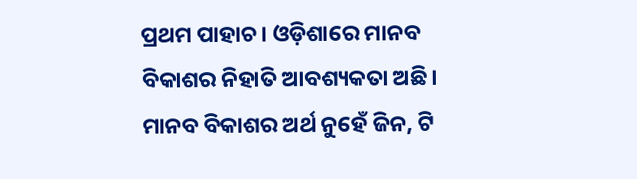ପ୍ରଥମ ପାହାଚ। ଓଡ଼ିଶାରେ ମାନବ ବିକାଶର ନିହାତି ଆବଶ୍ୟକତା ଅଛି। ମାନବ ବିକାଶର ଅର୍ଥ ନୁହେଁ ଜିନ, ଟି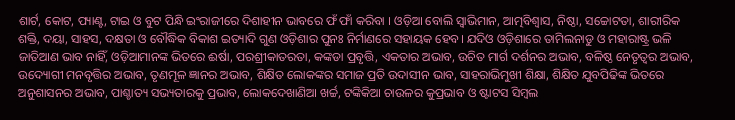ଶାର୍ଟ, କୋଟ, ପ୍ୟାଣ୍ଟ, ଟାଇ ଓ ବୁଟ ପିନ୍ଧି ଇଂରାଜୀରେ ଦିଶାହୀନ ଭାବରେ ଫଁ ଫାଁ କରିବା । ଓଡ଼ିଆ ବୋଲି ସ୍ୱାଭିମାନ, ଆତ୍ମବିଶ୍ୱାସ, ନିଷ୍ଠା, ସଚ୍ଚୋଟତା, ଶାରୀରିକ ଶକ୍ତି, ଦୟା, ସାହସ, ଦକ୍ଷତା ଓ ବୌଦ୍ଧିକ ବିକାଶ ଇତ୍ୟାଦି ଗୁଣ ଓଡ଼ିଶାର ପୁନଃ ନିର୍ମାଣରେ ସହାୟକ ହେବ। ଯଦିଓ ଓଡ଼ିଶାରେ ତାମିଲନାଡୁ ଓ ମହାରାଷ୍ଟ୍ର ଭଳି ଜାତିଆଣ ଭାବ ନାହିଁ, ଓଡ଼ିଆମାନଙ୍କ ଭିତରେ ଈର୍ଷା, ପରଶ୍ରୀକାତରତା, କଙ୍କଡା ପ୍ରବୃତ୍ତି, ଏକତାର ଅଭାବ, ଉଚିତ ମାର୍ଗ ଦର୍ଶନର ଅଭାବ, ବଳିଷ୍ଠ ନେତୃତ୍ୱର ଅଭାବ, ଉଦ୍ୟୋଗୀ ମନବୃତ୍ତିର ଅଭାବ, ତୃଣମୂଳ ଜ୍ଞାନର ଅଭାବ, ଶିକ୍ଷିତ ଲୋକଙ୍କର ସମାଜ ପ୍ରତି ଉଦାସୀନ ଭାବ, ସାହରାଭିମୁଖୀ ଶିକ୍ଷା, ଶିକ୍ଷିତ ଯୁବପିଢିଙ୍କ ଭିତରେ ଅନୁଶାସନର ଅଭାବ, ପାଶ୍ଚାତ୍ୟ ସଭ୍ୟତାରକୁ ପ୍ରଭାବ, ଲୋକଦେଖାଣିଆ ଖର୍ଚ୍ଚ, ଟଙ୍କିକିଆ ଚାଉଳର କୁପ୍ରଭାବ ଓ ଷ୍ଟାଟସ ସିମ୍ବଲ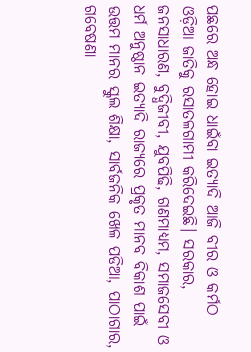ପଛରେ ଅନ୍ଧ ହୋଇ ଧାଇଁବା ଇତ୍ୟାଦି ଆଜି ବୀର ଓ କର୍ମଠ ଓଡ଼ିଆ ଜାତିକୁ ରସାତଳଗାମୀ କରିଦେଇଛି। ସରକାର, ଜନସାଧାରଣ, ବୁଦ୍ଧିଜୀବୀ, ଯୁବପିଢି, ଗଣମାଧ୍ୟମ, ସମାଜସେବୀ ଓ ଧର୍ମ ଅନୁଷ୍ଠାନ ଇତ୍ୟାଦି ରାଜ୍ୟରେ ପ୍ରକୃତ ମାନବ ବିକାଶ ପାଇଁ ଉତ୍ତମ ମାନର ସ୍କୁଲ ଶିକ୍ଷା, ସାର୍ବଜନିକ ଖେଳ ପଡିଆ, ପାଠାଗାର, ଗବେଷଣା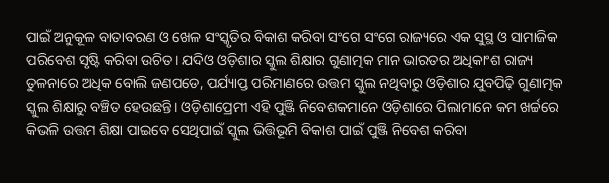ପାଇଁ ଅନୁକୂଳ ବାତାବରଣ ଓ ଖେଳ ସଂସ୍କୃତିର ବିକାଶ କରିବା ସଂଗେ ସଂଗେ ରାଜ୍ୟରେ ଏକ ସୁସ୍ଥ ଓ ସାମାଜିକ ପରିବେଶ ସୃଷ୍ଟି କରିବା ଉଚିତ। ଯଦିଓ ଓଡ଼ିଶାର ସ୍କୁଲ ଶିକ୍ଷାର ଗୁଣାତ୍ମକ ମାନ ଭାରତର ଅଧିକାଂଶ ରାଜ୍ୟ ତୁଳନାରେ ଅଧିକ ବୋଲି ଜଣପଡେ, ପର୍ଯ୍ୟାପ୍ତ ପରିମାଣରେ ଉତ୍ତମ ସ୍କୁଲ ନଥିବାରୁ ଓଡ଼ିଶାର ଯୁବପିଢ଼ି ଗୁଣାତ୍ମକ ସ୍କୁଲ ଶିକ୍ଷାରୁ ବଞ୍ଚିତ ହେଉଛନ୍ତି। ଓଡ଼ିଶାପ୍ରେମୀ ଏହି ପୁଞ୍ଜି ନିବେଶକମାନେ ଓଡ଼ିଶାରେ ପିଲାମାନେ କମ ଖର୍ଚ୍ଚରେ କିଭଳି ଉତ୍ତମ ଶିକ୍ଷା ପାଇବେ ସେଥିପାଇଁ ସ୍କୁଲ ଭିତ୍ତିଭୂମି ବିକାଶ ପାଇଁ ପୁଞ୍ଜି ନିବେଶ କରିବା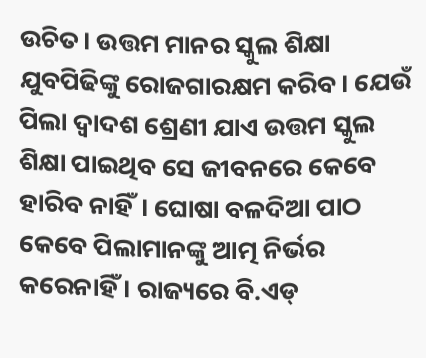ଉଚିତ। ଉତ୍ତମ ମାନର ସ୍କୁଲ ଶିକ୍ଷା ଯୁବପିଢିଙ୍କୁ ରୋଜଗାରକ୍ଷମ କରିବ। ଯେଉଁ ପିଲା ଦ୍ୱାଦଶ ଶ୍ରେଣୀ ଯାଏ ଉତ୍ତମ ସ୍କୁଲ ଶିକ୍ଷା ପାଇଥିବ ସେ ଜୀବନରେ କେବେ ହାରିବ ନାହିଁ। ଘୋଷା ବଳଦିଆ ପାଠ କେବେ ପିଲାମାନଙ୍କୁ ଆତ୍ମ ନିର୍ଭର କରେନାହିଁ । ରାଜ୍ୟରେ ବି.ଏଡ୍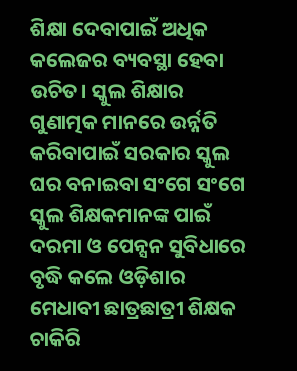ଶିକ୍ଷା ଦେବାପାଇଁ ଅଧିକ କଲେଜର ବ୍ୟବସ୍ଥା ହେବା ଉଚିତ। ସ୍କୁଲ ଶିକ୍ଷାର ଗୁଣାତ୍ମକ ମାନରେ ଉର୍ନ୍ନତି କରିବାପାଇଁ ସରକାର ସ୍କୁଲ ଘର ବନାଇବା ସଂଗେ ସଂଗେ ସ୍କୁଲ ଶିକ୍ଷକମାନଙ୍କ ପାଇଁ ଦରମା ଓ ପେନ୍ସନ ସୁବିଧାରେ ବୃଦ୍ଧି କଲେ ଓଡ଼ିଶାର ମେଧାବୀ ଛାତ୍ରଛାତ୍ରୀ ଶିକ୍ଷକ ଚାକିରି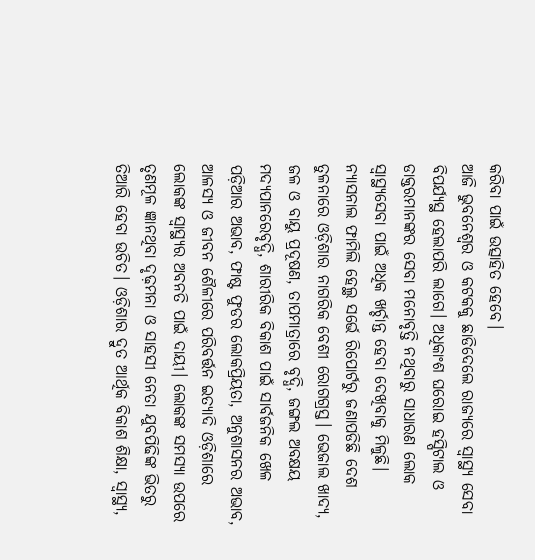କରିବା ପାଇଁ ଉତ୍ସାହିତ ହେବେ।
ଆଜି ଭୁବନେଶ୍ୱର ଓ କଟକକୁ ଛାଡିଦେଲେ ରାଜ୍ୟରେ ସ୍ୱାସ୍ଥ୍ୟ ସେବା ବିପର୍ଯ୍ୟସ୍ଥ ହେଲାପରି ଲାଗେ। ଅଧିକାଂଶ ଘରୋଇ ହସ୍ପିଟାଲ ଓ ଡାକ୍ତରମାନଙ୍କର ସେବା ମନୋବୃତ୍ତି ନଥିବାରୁ ସାଧାରଣ ଲୋକ ସ୍ୱାସ୍ଥ୍ୟସେବା ପାଇଁ ଅଧିକ ଖର୍ଚ୍ଚାନ୍ତ ହେବା ଦେଖିବାକୁ ମିଳୁଛି। ନ୍ୟାସନାଲ ଫାମିଲି ହେଲ୍ଥ ସର୍ଭେ ରିପୋର୍ଟରୁ ଜଣାପଡିଛି ଦେଶ ତୁଳନାରେ ଓଡ଼ିଶାର ନାଗରିକ ବେଶୀ ରୋଗଗ୍ରସ୍ତ। ଭେଜାଲ ଖାଦ୍ୟ, ଜଳ ଓ ବାୟୁ ପ୍ରଦୂଷଣ, ତାପମାତ୍ରାରେ ବୃଦ୍ଧି, ଜଙ୍ଗଲ ଅବକ୍ଷୟ ମଦ୍ୟପାନରେବୃଦ୍ଧି, ଶାରୀରିକ ବିକାଶ ପାଇଁ ସାର୍ବଜନିକ ଖେଳ ପଡ଼ିଆର ଅଭାବ, ଫାଷ୍ଟ ଫୁଡର ଲୋକପ୍ରିୟତା, ଅନୁଶାସନର ଅଭାବ, ଆଳସ୍ୟ ଓ ଜୀବନ ଶୈଳୀରେ ପରିବର୍ତ୍ତନ ଇତ୍ୟାଦି ଓଡ଼ିଶାରେ ଲୋକଙ୍କ ସ୍ୱାସ୍ଥ୍ୟର ଅବନତି ପାଇଁ ଦାୟୀ। ଲୋକଙ୍କ ସମସ୍ୟା ଉପରେ ତୃଣମୂଳ ଜ୍ଞାନଥିବା ଦୃଢ଼ମନା ଓ ସାହସୀ ନେତା ଯୁବପିଢିଙ୍କ ଭିତରୁ ତିଆରି ହେବା ଉଚିତ। ଓଡ଼ିଶାର ଦ୍ରୁତ ଆର୍ଥିକ ବିକାଶ ଶିକ୍ଷା, ସ୍ୱାସ୍ଥ୍ୟ,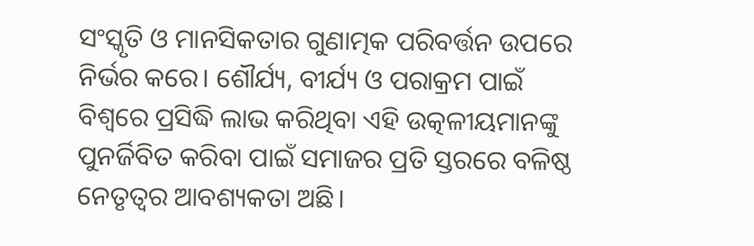ସଂସ୍କୃତି ଓ ମାନସିକତାର ଗୁଣାତ୍ମକ ପରିବର୍ତ୍ତନ ଉପରେ ନିର୍ଭର କରେ। ଶୌର୍ଯ୍ୟ, ବୀର୍ଯ୍ୟ ଓ ପରାକ୍ରମ ପାଇଁ ବିଶ୍ୱରେ ପ୍ରସିଦ୍ଧି ଲାଭ କରିଥିବା ଏହି ଉତ୍କଳୀୟମାନଙ୍କୁ ପୁନର୍ଜିବିତ କରିବା ପାଇଁ ସମାଜର ପ୍ରତି ସ୍ତରରେ ବଳିଷ୍ଠ ନେତୃତ୍ବର ଆବଶ୍ୟକତା ଅଛି।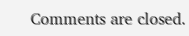Comments are closed.